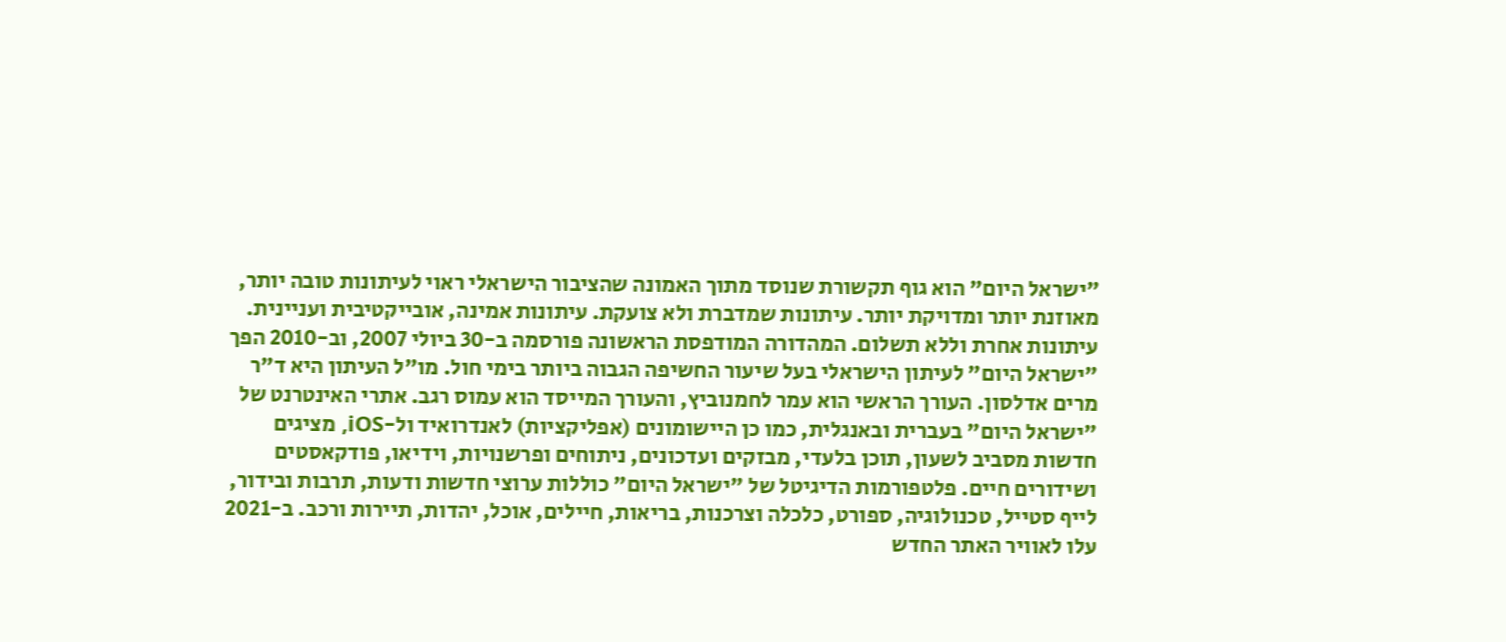"ישראל היום" הוא גוף תקשורת שנוסד מתוך האמונה שהציבור הישראלי ראוי לעיתונות טובה יותר, מאוזנת יותר ומדויקת יותר. עיתונות שמדברת ולא צועקת. עיתונות אמינה, אובייקטיבית ועניינית. עיתונות אחרת וללא תשלום. המהדורה המודפסת הראשונה פורסמה ב-30 ביולי 2007, וב-2010 הפך "ישראל היום" לעיתון הישראלי בעל שיעור החשיפה הגבוה ביותר בימי חול. מו"ל העיתון היא ד"ר מרים אדלסון. העורך הראשי הוא עמר לחמנוביץ, והעורך המייסד הוא עמוס רגב. אתרי האינטרנט של "ישראל היום" בעברית ובאנגלית, כמו כן היישומונים (אפליקציות) לאנדרואיד ול-iOS, מציגים חדשות מסביב לשעון, תוכן בלעדי, מבזקים ועדכונים, ניתוחים ופרשנויות, וידיאו, פודקאסטים ושידורים חיים. פלטפורמות הדיגיטל של "ישראל היום" כוללות ערוצי חדשות ודעות, תרבות ובידור, לייף סטייל, טכנולוגיה, ספורט, כלכלה וצרכנות, בריאות, חיילים, אוכל, יהדות, תיירות ורכב. ב-2021 עלו לאוויר האתר החדש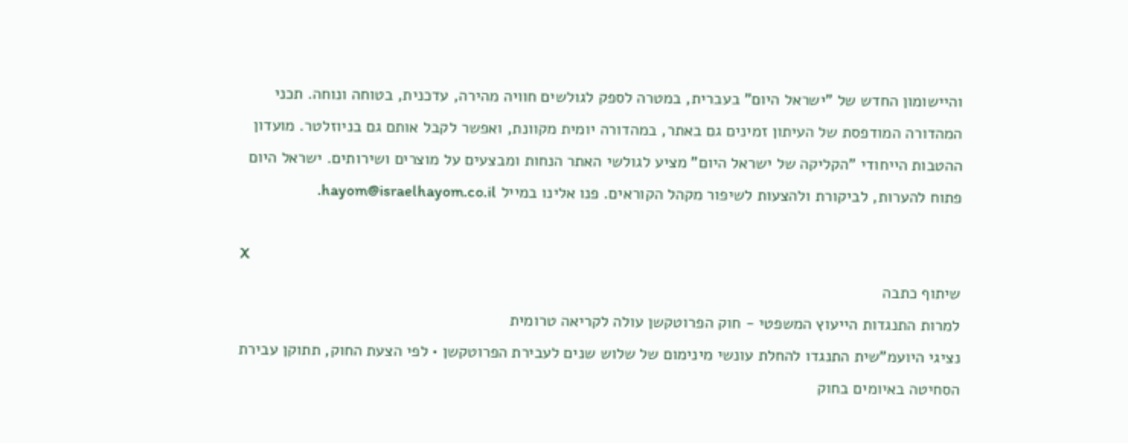והיישומון החדש של "ישראל היום" בעברית, במטרה לספק לגולשים חוויה מהירה, עדכנית, בטוחה ונוחה. תכני המהדורה המודפסת של העיתון זמינים גם באתר, במהדורה יומית מקוונת, ואפשר לקבל אותם גם בניוזלטר. מועדון ההטבות הייחודי "הקליקה של ישראל היום" מציע לגולשי האתר הנחות ומבצעים על מוצרים ושירותים. ישראל היום פתוח להערות, לביקורת ולהצעות לשיפור מקהל הקוראים. פנו אלינו במייל hayom@israelhayom.co.il.

X
שיתוף כתבה
למרות התנגדות הייעוץ המשפטי - חוק הפרוטקשן עולה לקריאה טרומית
נציגי היועמ"שית התנגדו להחלת עונשי מינימום של שלוש שנים לעבירת הפרוטקשן • לפי הצעת החוק, תתוקן עבירת הסחיטה באיומים בחוק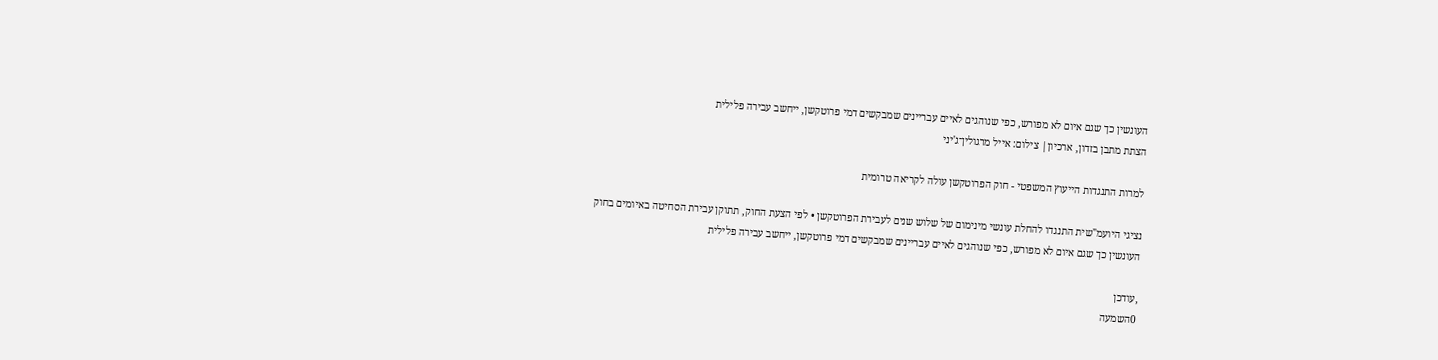העונשין כך שגם איום לא מפורש, כפי שנוהגים לאיים עבריינים שמבקשים דמי פרוטקשן, ייחשב עבירה פלילית
הצתת מתבן בזדון, ארכיון| צילום: אייל מרגולין־ג'יני

למרות התנגדות הייעוץ המשפטי - חוק הפרוטקשן עולה לקריאה טרומית

נציגי היועמ"שית התנגדו להחלת עונשי מינימום של שלוש שנים לעבירת הפרוטקשן • לפי הצעת החוק, תתוקן עבירת הסחיטה באיומים בחוק העונשין כך שגם איום לא מפורש, כפי שנוהגים לאיים עבריינים שמבקשים דמי פרוטקשן, ייחשב עבירה פלילית

,עודכן
0השמעה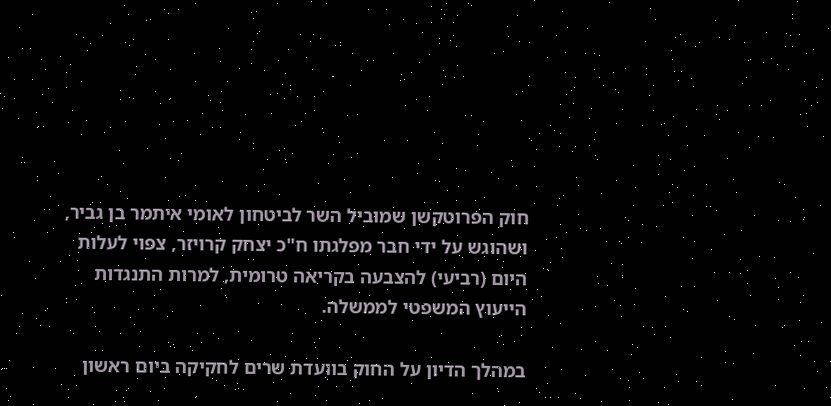חוק הפרוטקשן שמוביל השר לביטחון לאומי איתמר בן גביר, ושהוגש על ידי חבר מפלגתו ח"כ יצחק קרויזר, צפוי לעלות היום (רביעי) להצבעה בקריאה טרומית, למרות התנגדות הייעוץ המשפטי לממשלה.

במהלך הדיון על החוק בוועדת שרים לחקיקה ביום ראשון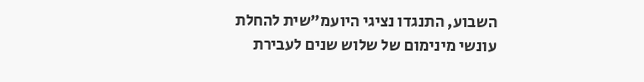השבוע, התנגדו נציגי היועמ"שית להחלת עונשי מינימום של שלוש שנים לעבירת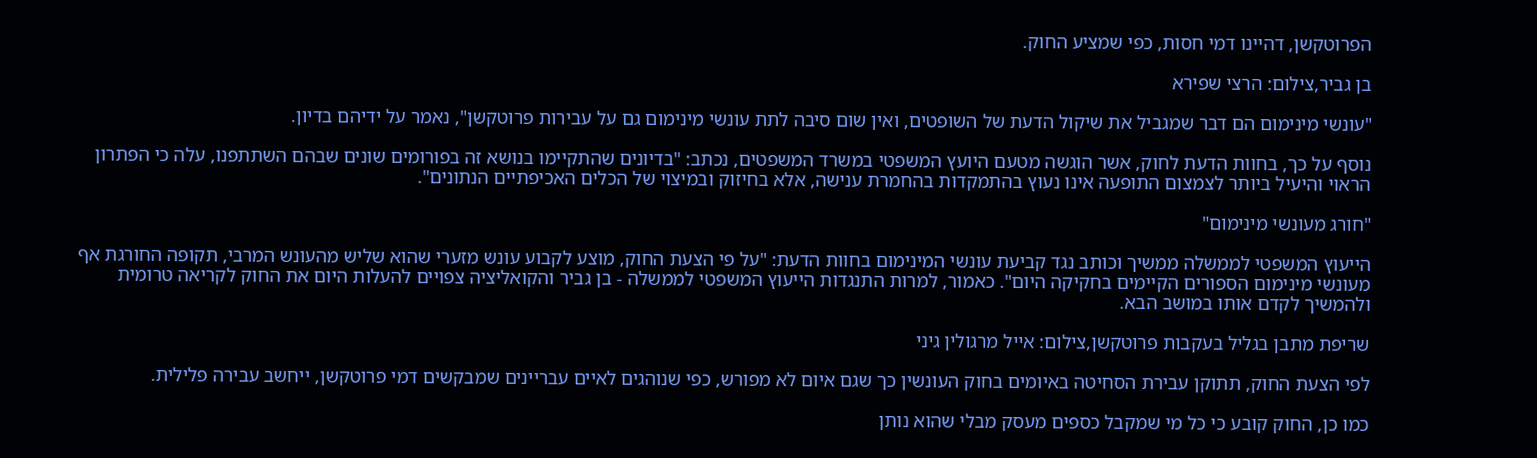הפרוטקשן, דהיינו דמי חסות, כפי שמציע החוק.

בן גביר,צילום: הרצי שפירא

"עונשי מינימום הם דבר שמגביל את שיקול הדעת של השופטים, ואין שום סיבה לתת עונשי מינימום גם על עבירות פרוטקשן", נאמר על ידיהם בדיון.

נוסף על כך, בחוות הדעת לחוק, אשר הוגשה מטעם היועץ המשפטי במשרד המשפטים, נכתב: "בדיונים שהתקיימו בנושא זה בפורומים שונים שבהם השתתפנו, עלה כי הפתרון הראוי והיעיל ביותר לצמצום התופעה אינו נעוץ בהתמקדות בהחמרת ענישה, אלא בחיזוק ובמיצוי של הכלים האכיפתיים הנתונים".

"חורג מעונשי מינימום"

הייעוץ המשפטי לממשלה ממשיך וכותב נגד קביעת עונשי המינימום בחוות הדעת: "על פי הצעת החוק, מוצע לקבוע עונש מזערי שהוא שליש מהעונש המרבי, תקופה החורגת אף מעונשי מינימום הספורים הקיימים בחקיקה היום". כאמור, למרות התנגדות הייעוץ המשפטי לממשלה - בן גביר והקואליציה צפויים להעלות היום את החוק לקריאה טרומית ולהמשיך לקדם אותו במושב הבא.

שריפת מתבן בגליל בעקבות פרוטקשן,צילום: אייל מרגולין גיני

לפי הצעת החוק, תתוקן עבירת הסחיטה באיומים בחוק העונשין כך שגם איום לא מפורש, כפי שנוהגים לאיים עבריינים שמבקשים דמי פרוטקשן, ייחשב עבירה פלילית.

כמו כן, החוק קובע כי כל מי שמקבל כספים מעסק מבלי שהוא נותן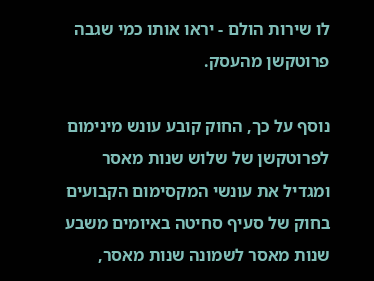לו שירות הולם - יראו אותו כמי שגבה פרוטקשן מהעסק.

נוסף על כך, החוק קובע עונש מינימום לפרוטקשן של שלוש שנות מאסר ומגדיל את עונשי המקסימום הקבועים בחוק של סעיף סחיטה באיומים משבע שנות מאסר לשמונה שנות מאסר,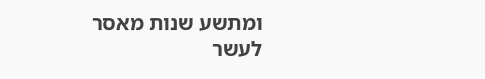ומתשע שנות מאסר לעשר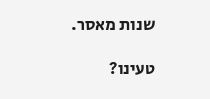שנות מאסר.

טעינו?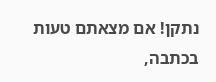נתקן! אם מצאתם טעות בכתבה,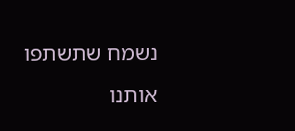נשמח שתשתפו אותנו